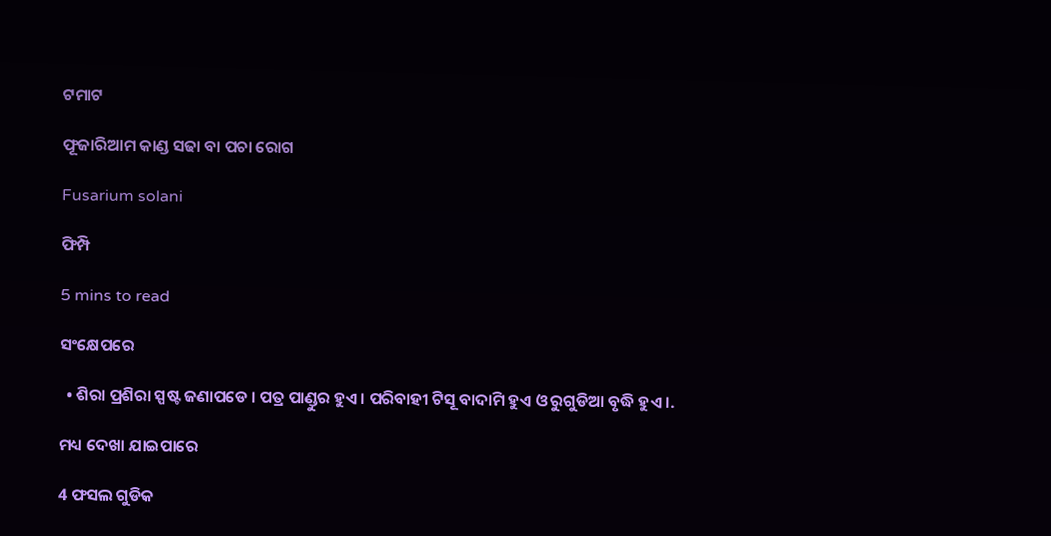ଟମାଟ

ଫୂଜାରିଆମ କାଣ୍ଡ ସଢା ବା ପଚା ରୋଗ

Fusarium solani

ଫିମ୍ପି

5 mins to read

ସଂକ୍ଷେପରେ

  • ଶିରା ପ୍ରଶିରା ସ୍ପଷ୍ଟ ଜଣାପଡେ । ପତ୍ର ପାଣ୍ଡୁର ହୁଏ । ପରିବାହୀ ଟିସୂ ବାଦାମି ହୁଏ ଓ ରୁଗୁଡିଆ ବୃଦ୍ଧି ହୁଏ ।.

ମଧ୍ୟ ଦେଖା ଯାଇପାରେ

4 ଫସଲ ଗୁଡିକ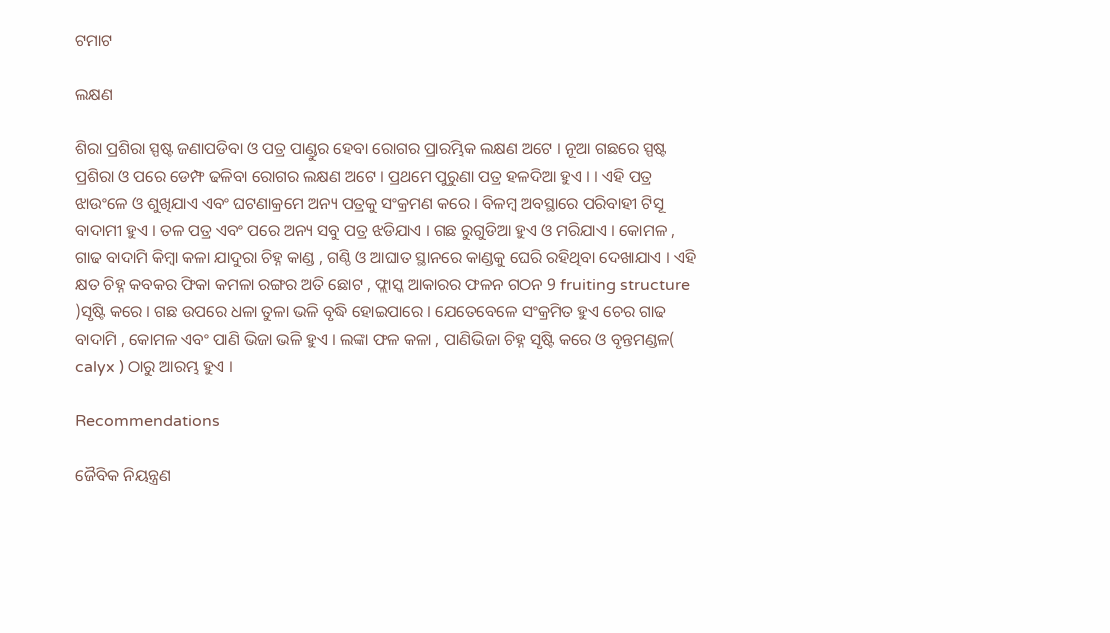ଟମାଟ

ଲକ୍ଷଣ

ଶିରା ପ୍ରଶିରା ସ୍ପଷ୍ଟ ଜଣାପଡିବା ଓ ପତ୍ର ପାଣ୍ଡୁର ହେବା ରୋଗର ପ୍ରାରମ୍ଭିକ ଲକ୍ଷଣ ଅଟେ । ନୂଆ ଗଛରେ ସ୍ପଷ୍ଟ ପ୍ରଶିରା ଓ ପରେ ଡେମ୍ଫ ଢଳିବା ରୋଗର ଲକ୍ଷଣ ଅଟେ । ପ୍ରଥମେ ପୁରୁଣା ପତ୍ର ହଳଦିଆ ହୁଏ । । ଏହି ପତ୍ର ଝାଉଂଳେ ଓ ଶୁଖିଯାଏ ଏବଂ ଘଟଣାକ୍ରମେ ଅନ୍ୟ ପତ୍ରକୁ ସଂକ୍ରମଣ କରେ । ବିଳମ୍ବ ଅବସ୍ଥାରେ ପରିବାହୀ ଟିସୂ ବାଦାମୀ ହୁଏ । ତଳ ପତ୍ର ଏବଂ ପରେ ଅନ୍ୟ ସବୁ ପତ୍ର ଝଡିଯାଏ । ଗଛ ରୁଗୁଡିଆ ହୁଏ ଓ ମରିଯାଏ । କୋମଳ , ଗାଢ ବାଦାମି କିମ୍ବା କଳା ଯାଦୁରା ଚିହ୍ନ କାଣ୍ଡ , ଗଣ୍ଠି ଓ ଆଘାତ ସ୍ଥାନରେ କାଣ୍ଡକୁ ଘେରି ରହିଥିବା ଦେଖାଯାଏ । ଏହି କ୍ଷତ ଚିହ୍ନ କବକର ଫିକା କମଳା ରଙ୍ଗର ଅତି ଛୋଟ , ଫ୍ଲାସ୍କ ଆକାରର ଫଳନ ଗଠନ 9 fruiting structure )ସୃଷ୍ଟି କରେ । ଗଛ ଉପରେ ଧଳା ତୁଳା ଭଳି ବୃଦ୍ଧି ହୋଇପାରେ । ଯେତେବେଳେ ସଂକ୍ରମିତ ହୁଏ ଚେର ଗାଢ ବାଦାମି , କୋମଳ ଏବଂ ପାଣି ଭିଜା ଭଳି ହୁଏ । ଲଙ୍କା ଫଳ କଳା , ପାଣିଭିଜା ଚିହ୍ନ ସୃଷ୍ଟି କରେ ଓ ବୃନ୍ତମଣ୍ଡଳ( calyx ) ଠାରୁ ଆରମ୍ଭ ହୁଏ ।

Recommendations

ଜୈବିକ ନିୟନ୍ତ୍ରଣ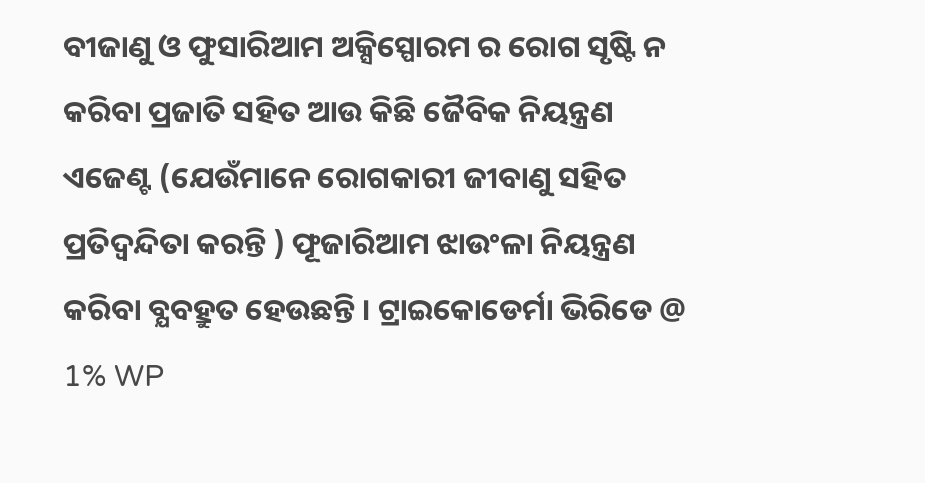ବୀଜାଣୁ ଓ ଫୁସାରିଆମ ଅକ୍ସିସ୍ପୋରମ ର ରୋଗ ସୃଷ୍ଟି ନ କରିବା ପ୍ରଜାତି ସହିତ ଆଉ କିଛି ଜୈବିକ ନିୟନ୍ତ୍ରଣ ଏଜେଣ୍ଟ (ଯେଉଁମାନେ ରୋଗକାରୀ ଜୀବାଣୁ ସହିତ ପ୍ରତିଦ୍ୱନ୍ଦିତା କରନ୍ତି ) ଫୂଜାରିଆମ ଝାଉଂଳା ନିୟନ୍ତ୍ରଣ କରିବା ବ୍ଯବହ୍ରୁତ ହେଉଛନ୍ତି । ଟ୍ରାଇକୋଡେର୍ମା ଭିରିଡେ @ 1% WP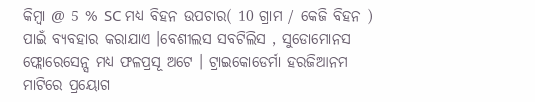କିମ୍ବା @ 5 % SC ମଧ୍ୟ ବିହନ ଉପଚାର( 10 ଗ୍ରାମ / କେଜି ବିହନ ) ପାଇଁ ବ୍ୟବହାର କରାଯାଏ ।ବେଶୀଲସ ସବଟିଲିସ , ସୁଡୋମୋନସ ଫ୍ଲୋରେସେନ୍ସ ମଧ୍ୟ ଫଳପ୍ରସୂ ଅଟେ । ଟ୍ରାଇକୋଡେର୍ମା ହରଜିଆନମ ମାଟିରେ ପ୍ରୟୋଗ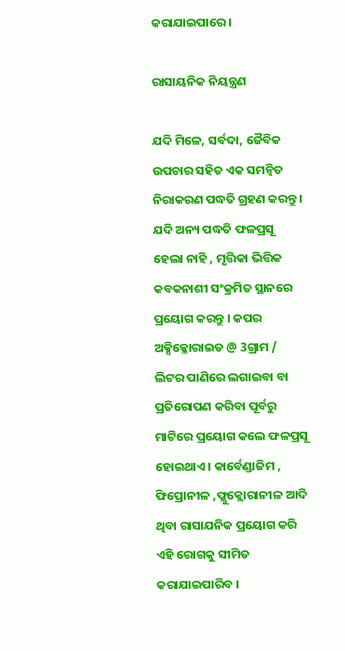କରାଯାଇପାରେ ।

ରାସାୟନିକ ନିୟନ୍ତ୍ରଣ

ଯଦି ମିଳେ, ସର୍ବଦା, ଜୈବିକ ଉପଚାର ସହିତ ଏକ ସମନ୍ଵିତ ନିରାକରଣ ପଦ୍ଧତି ଗ୍ରହଣ କରନ୍ତୁ । ଯଦି ଅନ୍ୟ ପଦ୍ଧତି ଫଳପ୍ରସୂ ହେଲା ନାହି , ମୃତ୍ତିକା ଭିତ୍ତିକ କବକନାଶୀ ସଂକ୍ରମିତ ସ୍ଥାନରେ ପ୍ରୟୋଗ କରନ୍ତୁ । କପର ଅକ୍ସିକ୍ଳୋରାଇଡ @ 3ଗ୍ରାମ / ଲିଟର ପାଣିରେ ଲଗାଇବା ବା ପ୍ରତିରୋପଣ କରିବା ପୂର୍ବରୁ ମାଟିରେ ପ୍ରୟୋଗ କଲେ ଫଳପ୍ରସୂ ହୋଇଥାଏ । କାର୍ବେଣ୍ଡାଜିମ , ଫିପ୍ରୋନୀଳ ,ଫ୍ଲୁକ୍ଲୋରାନୀଳ ଆଦି ଥିବା ରାସାଯନିକ ପ୍ରୟୋଗ କରି ଏହି ରୋଗକୁ ସୀମିତ କରାଯାଇପାରିବ ।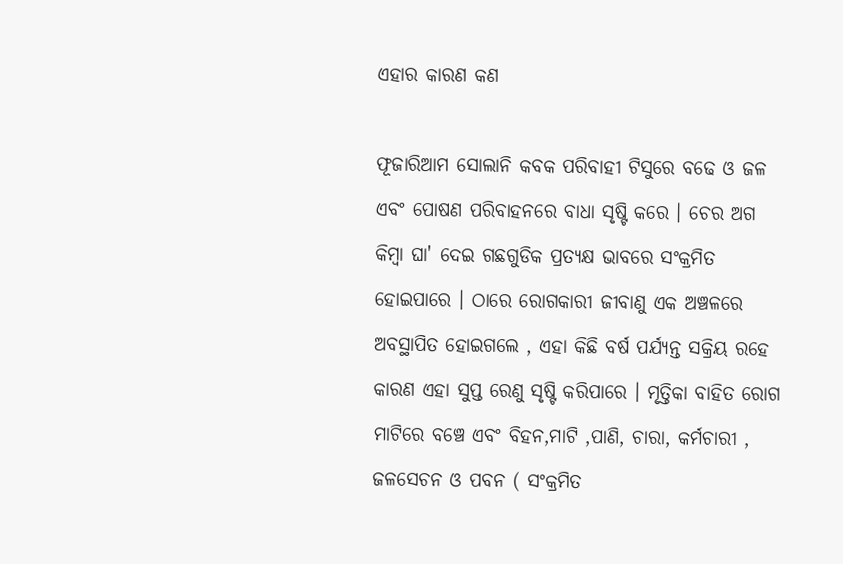ଏହାର କାରଣ କଣ

ଫୂଜାରିଆମ ସୋଲାନି କବକ ପରିବାହୀ ଟିସୁରେ ବଢେ ଓ ଜଳ ଏବଂ ପୋଷଣ ପରିବାହନରେ ବାଧା ସୃଷ୍ଟି କରେ । ଚେର ଅଗ କିମ୍ବା ଘା' ଦେଇ ଗଛଗୁଡିକ ପ୍ରତ୍ୟକ୍ଷ ଭାବରେ ସଂକ୍ରମିତ ହୋଇପାରେ । ଠାରେ ରୋଗକାରୀ ଜୀବାଣୁ ଏକ ଅଞ୍ଚଳରେ ଅବସ୍ଥାପିତ ହୋଇଗଲେ , ଏହା କିଛି ବର୍ଷ ପର୍ଯ୍ୟନ୍ତ ସକ୍ରିୟ ରହେ କାରଣ ଏହା ସୁପ୍ତ ରେଣୁ ସୃଷ୍ଟି କରିପାରେ । ମୃତ୍ତିକା ବାହିତ ରୋଗ ମାଟିରେ ବଞ୍ଚେ ଏବଂ ବିହନ,ମାଟି ,ପାଣି, ଚାରା, କର୍ମଚାରୀ , ଜଳସେଚନ ଓ ପବନ ( ସଂକ୍ରମିତ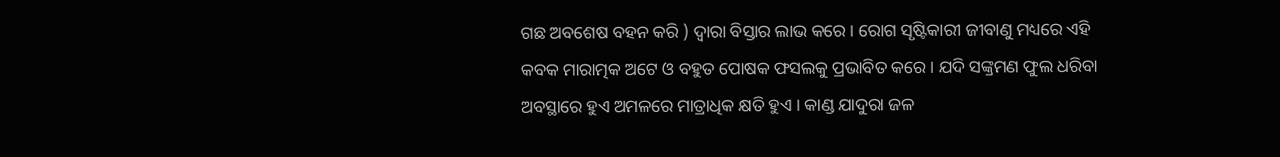ଗଛ ଅବଶେଷ ବହନ କରି ) ଦ୍ଵାରା ବିସ୍ତାର ଲାଭ କରେ । ରୋଗ ସୃଷ୍ଟିକାରୀ ଜୀବାଣୁ ମଧ୍ୟରେ ଏହି କବକ ମାରାତ୍ମକ ଅଟେ ଓ ବହୁତ ପୋଷକ ଫସଲକୁ ପ୍ରଭାବିତ କରେ । ଯଦି ସଙ୍କ୍ରମଣ ଫୁଲ ଧରିବା ଅବସ୍ଥାରେ ହୁଏ ଅମଳରେ ମାତ୍ରାଧିକ କ୍ଷତି ହୁଏ । କାଣ୍ଡ ଯାଦୁରା ଜଳ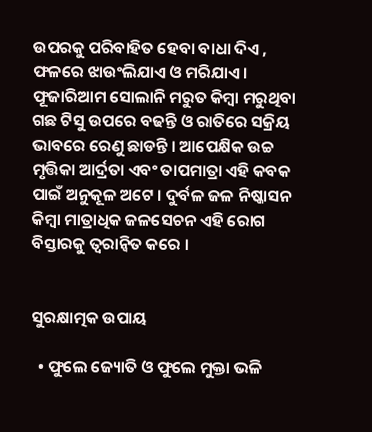ଉପରକୁ ପରିବାହିତ ହେବା ବାଧା ଦିଏ , ଫଳରେ ଝାଉଂଲିଯାଏ ଓ ମରିଯାଏ । ଫୂଜାରିଆମ ସୋଲାନି ମରୁତ କିମ୍ବା ମରୁଥିବା ଗଛ ଟିସୁ ଉପରେ ବଢନ୍ତି ଓ ରାତିରେ ସକ୍ରିୟ ଭାବରେ ରେଣୁ ଛାଡନ୍ତି । ଆପେକ୍ଷିକ ଉଚ୍ଚ ମୃତ୍ତିକା ଆର୍ଦ୍ରତା ଏବଂ ତାପମାତ୍ରା ଏହି କବକ ପାଇଁ ଅନୁକୂଳ ଅଟେ । ଦୁର୍ବଳ ଜଳ ନିଷ୍କାସନ କିମ୍ବା ମାତ୍ରାଧିକ ଜଳସେଚନ ଏହି ରୋଗ ବିସ୍ତାରକୁ ତ୍ୱରାନ୍ୱିତ କରେ ।


ସୁରକ୍ଷାତ୍ମକ ଉପାୟ

  • ଫୁଲେ ଜ୍ୟୋତି ଓ ଫୁଲେ ମୁକ୍ତା ଭଳି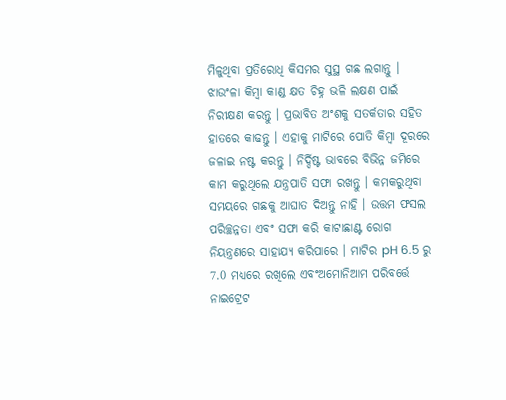ମିଳୁଥିବା ପ୍ରତିରୋଧି କିସମର ସୁସ୍ଥ ଗଛ ଲଗାନ୍ତୁ । ଝାଉଂଳା କିମ୍ବା କାଣ୍ଡ କ୍ଷତ ଚିହ୍ନ ଭଳି ଲକ୍ଷଣ ପାଇଁ ନିରୀକ୍ଷଣ କରନ୍ତୁ । ପ୍ରଭାବିତ ଅଂଶକୁ ସତର୍କତାର ସହିତ ହାତରେ କାଢନ୍ତୁ । ଏହାକୁ ମାଟିରେ ପୋତି କିମ୍ବା ଦୂରରେ ଜଳାଇ ନଷ୍ଟ କରନ୍ତୁ । ନିର୍ଦ୍ଦିଷ୍ଟ ଭାବରେ ବିଭିନ୍ନ ଜମିରେ କାମ କରୁଥିଲେ ଯନ୍ତ୍ରପାତି ସଫା ରଖନ୍ତୁ । କମକରୁଥିବା ସମୟରେ ଗଛକୁ ଆଘାତ ଦିଅନ୍ତୁ ନାହି । ଉତ୍ତମ ଫସଲ ପରିଚ୍ଛନ୍ନତା ଏବଂ ସଫା କରି କାଟାଛାଣ୍ଟ ରୋଗ ନିୟନ୍ତ୍ରଣରେ ସାହାଯ୍ୟ କରିପାରେ । ମାଟିର pH 6.5 ରୁ 7.0 ମଧ୍ୟରେ ରଖିଲେ ଏବଂଅମୋନିଆମ ପରିବର୍ତ୍ତେ ନାଇଟ୍ରେଟ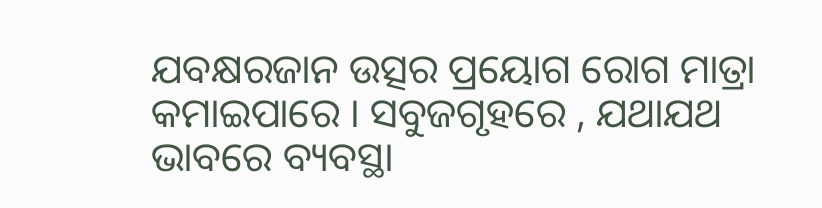ଯବକ୍ଷରଜାନ ଉତ୍ସର ପ୍ରୟୋଗ ରୋଗ ମାତ୍ରା କମାଇପାରେ । ସବୁଜଗୃହରେ , ଯଥାଯଥ ଭାବରେ ବ୍ୟବସ୍ଥା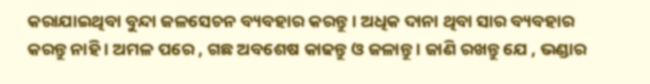କରାଯାଇଥିବା ବୁନ୍ଦା ଜଳସେଚନ ବ୍ୟବହାର କରନ୍ତୁ । ଅଧିକ ଦାନା ଥିବା ସାର ବ୍ୟବହାର କରନ୍ତୁ ନାହି । ଅମଳ ପରେ , ଗଛ ଅବଶେଷ କାଢନ୍ତୁ ଓ ଜଳାନ୍ତୁ । ଜାଣି ରଖନ୍ତୁ ଯେ , ଭଣ୍ଡାର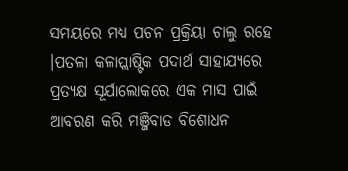ସମୟରେ ମଧ୍ୟ ପଚନ ପ୍ରକ୍ରିୟା ଚାଲୁ ରହେ ।ପତଳା କଳାପ୍ଲାଷ୍ଟିକ ପଦାର୍ଥ ସାହାଯ୍ୟରେ ପ୍ରତ୍ୟକ୍ଷ ସୂର୍ଯାଲୋକରେ ଏକ ମାସ ପାଇଁ ଆବରଣ କରି ମଞ୍ଜିବାଡ ବିଶୋଧନ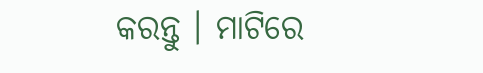କରନ୍ତୁ । ମାଟିରେ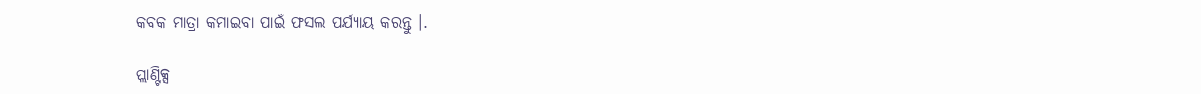କବକ ମାତ୍ରା କମାଇବା ପାଇଁ ଫସଲ ପର୍ଯ୍ୟାୟ କରନ୍ତୁ ।.

ପ୍ଲାଣ୍ଟିକ୍ସ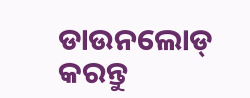ଡାଉନଲୋଡ୍ କରନ୍ତୁ